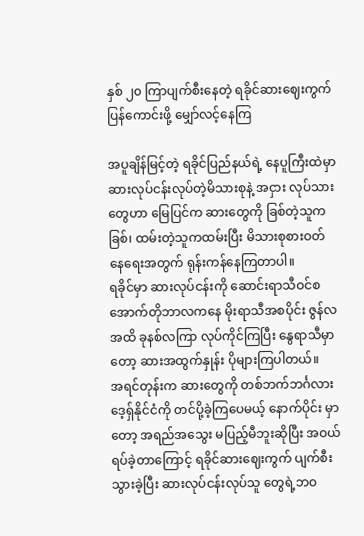နှစ် ၂၀ ကြာပျက်စီးနေတဲ့ ရခိုင်ဆားဈေးကွက်ပြန်ကောင်းဖို့ မျှော်လင့်နေကြ

အပူချိန်မြင့်တဲ့ ရခိုင်ပြည်နယ်ရဲ့ နေပူကြီးထဲမှာ ဆားလုပ်ငန်းလုပ်တဲ့မိသားစုနဲ့ အငှား လုပ်သားတွေဟာ မြေပြင်က ဆားတွေကို ခြစ်တဲ့သူကခြစ်၊ ထမ်းတဲ့သူကထမ်းပြီး မိသားစုစားဝတ်နေရေးအတွက် ရုန်းကန်နေကြတာပါ။
ရခိုင်မှာ ဆားလုပ်ငန်းကို ဆောင်းရာသီဝင်စ အောက်တိုဘာလကနေ မိုးရာသီအစပိုင်း ဇွန်လအထိ ခုနစ်လကြာ လုပ်ကိုင်ကြပြီး နွေရာသီမှာတော့ ဆားအထွက်နှုန်း ပိုများကြပါတယ်။
အရင်တုန်းက ဆားတွေကို တစ်ဘက်ဘင်္ဂလားဒေ့ရှ်နိုင်ငံကို တင်ပို့ခဲ့ကြပေမယ့် နောက်ပိုင်း မှာတော့ အရည်အသွေး မပြည့်မီဘူးဆိုပြီး အဝယ်ရပ်ခဲ့တာကြောင့် ရခိုင်ဆားဈေးကွက် ပျက်စီးသွားခဲ့ပြီး ဆားလုပ်ငန်းလုပ်သူ တွေရဲ့ဘဝ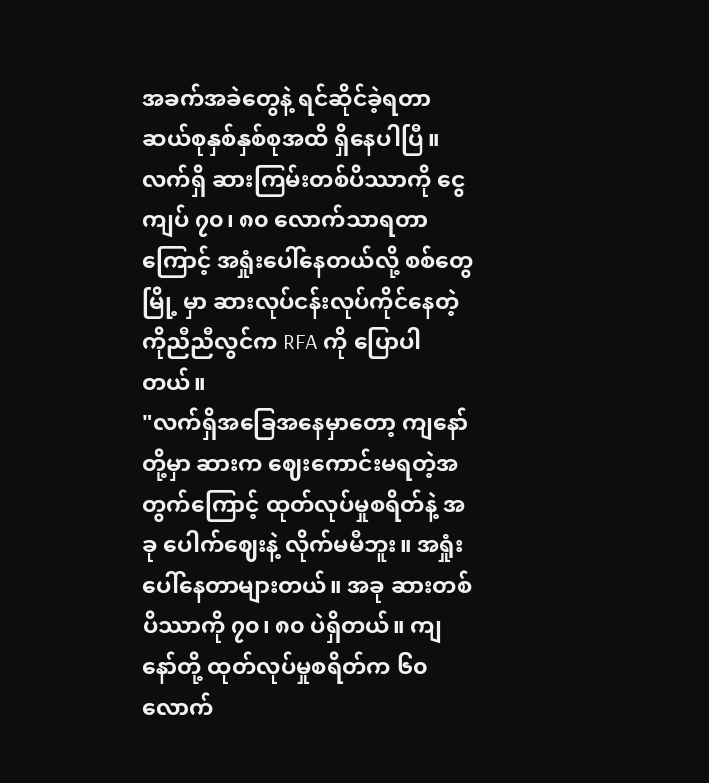အခက်အခဲတွေနဲ့ ရင်ဆိုင်ခဲ့ရတာ ဆယ်စုနှစ်နှစ်စုအထိ ရှိနေပါပြီ။
လက်ရှိ ဆားကြမ်းတစ်ပိဿာကို ငွေကျပ် ၇၀၊ ၈၀ လောက်သာရတာကြောင့် အရှုံးပေါ်နေတယ်လို့ စစ်တွေမြို့ မှာ ဆားလုပ်ငန်းလုပ်ကိုင်နေတဲ့ ကိုညီညီလွင်က RFA ကို ပြောပါတယ်။
"လက်ရှိအခြေအနေမှာတော့ ကျနော်တို့မှာ ဆားက ဈေးကောင်းမရတဲ့အတွက်ကြောင့် ထုတ်လုပ်မှုစရိတ်နဲ့ အခု ပေါက်ဈေးနဲ့ လိုက်မမီဘူး။ အရှုံးပေါ်နေတာများတယ်။ အခု ဆားတစ်ပိဿာကို ၇၀၊ ၈၀ ပဲရှိတယ်။ ကျနော်တို့ ထုတ်လုပ်မှုစရိတ်က ၆၀ လောက်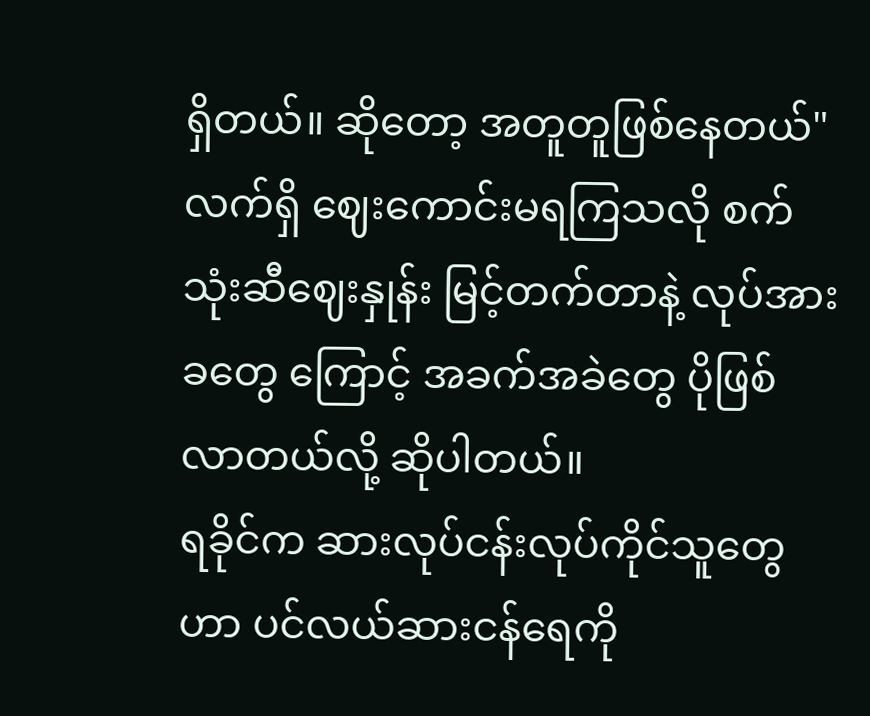ရှိတယ်။ ဆိုတော့ အတူတူဖြစ်နေတယ်"
လက်ရှိ ဈေးကောင်းမရကြသလို စက်သုံးဆီဈေးနှုန်း မြင့်တက်တာနဲ့ လုပ်အားခတွေ ကြောင့် အခက်အခဲတွေ ပိုဖြစ်လာတယ်လို့ ဆိုပါတယ်။
ရခိုင်က ဆားလုပ်ငန်းလုပ်ကိုင်သူတွေဟာ ပင်လယ်ဆားငန်ရေကို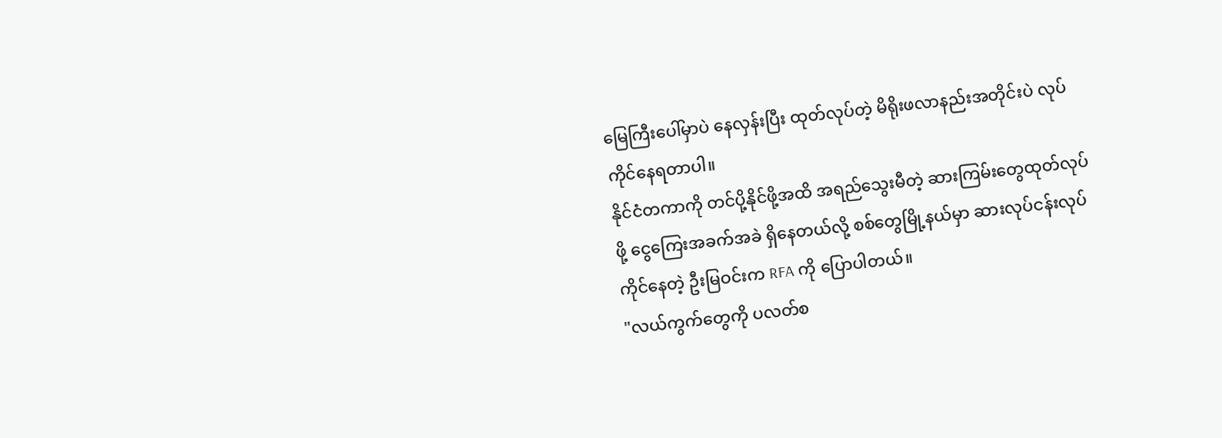မြေကြီးပေါ်မှာပဲ နေလှန်းပြီး ထုတ်လုပ်တဲ့ မိရိုးဖလာနည်းအတိုင်းပဲ လုပ်ကိုင်နေရတာပါ။
နိုင်ငံတကာကို တင်ပို့နိုင်ဖို့အထိ အရည်သွေးမီတဲ့ ဆားကြမ်းတွေထုတ်လုပ်ဖို့ ငွေကြေးအခက်အခဲ ရှိနေတယ်လို့ စစ်တွေမြို့နယ်မှာ ဆားလုပ်ငန်းလုပ်ကိုင်နေတဲ့ ဦးမြဝင်းက RFA ကို ပြောပါတယ်။
"လယ်ကွက်တွေကို ပလတ်စ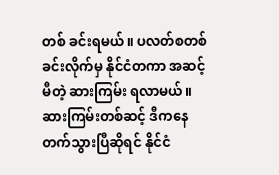တစ် ခင်းရမယ်။ ပလတ်စတစ်ခင်းလိုက်မှ နိုင်ငံတကာ အဆင့်မီတဲ့ ဆားကြမ်း ရလာမယ်။ ဆားကြမ်းတစ်ဆင့် ဒီကနေတက်သွားပြီဆိုရင် နိုင်ငံ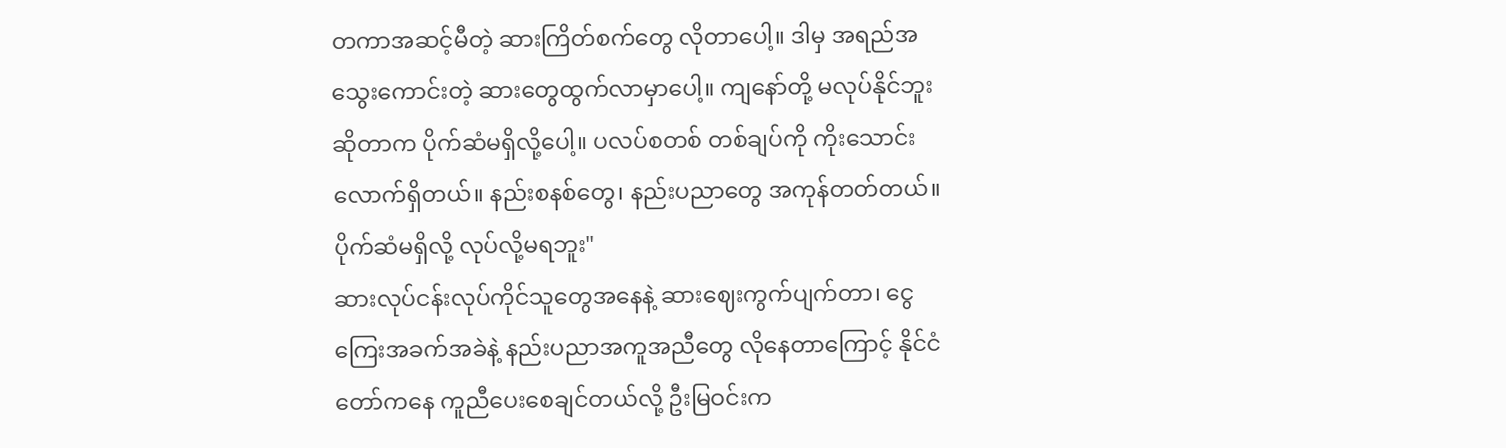တကာအဆင့်မီတဲ့ ဆားကြိတ်စက်တွေ လိုတာပေါ့။ ဒါမှ အရည်အသွေးကောင်းတဲ့ ဆားတွေထွက်လာမှာပေါ့။ ကျနော်တို့ မလုပ်နိုင်ဘူးဆိုတာက ပိုက်ဆံမရှိလို့ပေါ့။ ပလပ်စတစ် တစ်ချပ်ကို ကိုးသောင်းလောက်ရှိတယ်။ နည်းစနစ်တွေ၊ နည်းပညာတွေ အကုန်တတ်တယ်။ ပိုက်ဆံမရှိလို့ လုပ်လို့မရဘူး"
ဆားလုပ်ငန်းလုပ်ကိုင်သူတွေအနေနဲ့ ဆားဈေးကွက်ပျက်တာ၊ ငွေကြေးအခက်အခဲနဲ့ နည်းပညာအကူအညီတွေ လိုနေတာကြောင့် နိုင်ငံတော်ကနေ ကူညီပေးစေချင်တယ်လို့ ဦးမြဝင်းက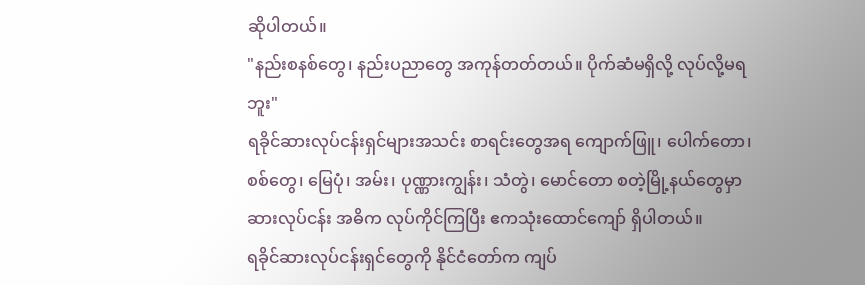ဆိုပါတယ်။
"နည်းစနစ်တွေ၊ နည်းပညာတွေ အကုန်တတ်တယ်။ ပိုက်ဆံမရှိလို့ လုပ်လို့မရဘူး"
ရခိုင်ဆားလုပ်ငန်းရှင်များအသင်း စာရင်းတွေအရ ကျောက်ဖြူ၊ ပေါက်တော၊ စစ်တွေ၊ မြေပုံ၊ အမ်း၊ ပုဏ္ဏားကျွန်း၊ သံတွဲ၊ မောင်တော စတဲ့မြို့နယ်တွေမှာ ဆားလုပ်ငန်း အဓိက လုပ်ကိုင်ကြပြီး ဧကသုံးထောင်ကျော် ရှိပါတယ်။
ရခိုင်ဆားလုပ်ငန်းရှင်တွေကို နိုင်ငံတော်က ကျပ်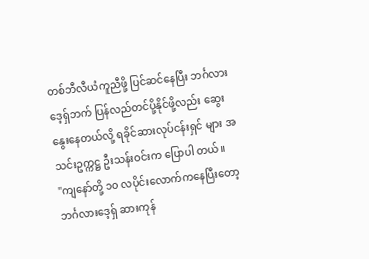တစ်ဘီလီယံကူညီဖို့ ပြင်ဆင်နေပြီး ဘင်္ဂလားဒေ့ရှ်ဘက် ပြန်လည်တင်ပို့နိုင်ဖို့လည်း ဆွေးနွေးနေတယ်လို့ ရခိုင်ဆားလုပ်ငန်းရှင် များ အသင်းဥက္ကဋ္ဌ ဦးသန်းဝင်းက ပြောပါ တယ်။
"ကျနော်တို့ ၁၀ လပိုင်းလောက်ကနေပြီးတော့ ဘင်္ဂလားဒေ့ရှ် ဆားကုန်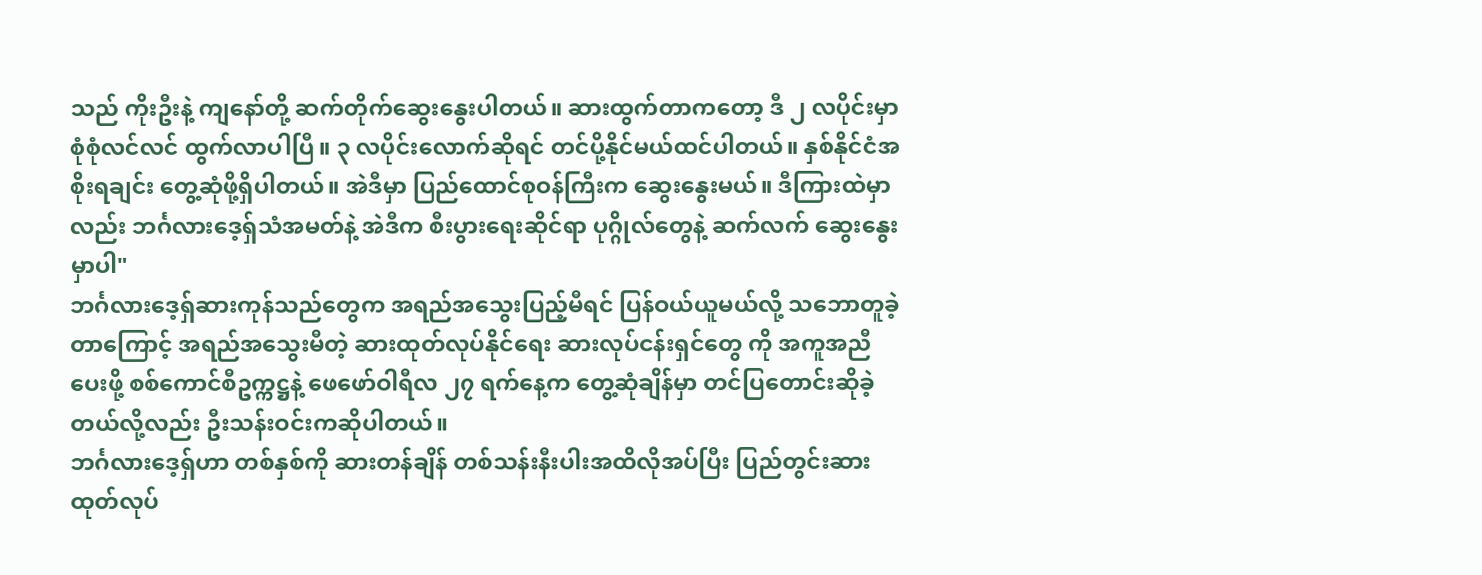သည် ကိုးဦးနဲ့ ကျနော်တို့ ဆက်တိုက်ဆွေးနွေးပါတယ်။ ဆားထွက်တာကတော့ ဒီ ၂ လပိုင်းမှာ စုံစုံလင်လင် ထွက်လာပါပြီ။ ၃ လပိုင်းလောက်ဆိုရင် တင်ပို့နိုင်မယ်ထင်ပါတယ်။ နှစ်နိုင်ငံအစိုးရချင်း တွေ့ဆုံဖို့ရှိပါတယ်။ အဲဒီမှာ ပြည်ထောင်စုဝန်ကြီးက ဆွေးနွေးမယ်။ ဒီကြားထဲမှာလည်း ဘင်္ဂလားဒေ့ရှ်သံအမတ်နဲ့ အဲဒီက စီးပွားရေးဆိုင်ရာ ပုဂ္ဂိုလ်တွေနဲ့ ဆက်လက် ဆွေးနွေးမှာပါ"
ဘင်္ဂလားဒေ့ရှ်ဆားကုန်သည်တွေက အရည်အသွေးပြည့်မီရင် ပြန်ဝယ်ယူမယ်လို့ သဘောတူခဲ့တာကြောင့် အရည်အသွေးမီတဲ့ ဆားထုတ်လုပ်နိုင်ရေး ဆားလုပ်ငန်းရှင်တွေ ကို အကူအညီပေးဖို့ စစ်ကောင်စီဥက္ကဋ္ဌနဲ့ ဖေဖော်ဝါရီလ ၂၇ ရက်နေ့က တွေ့ဆုံချိန်မှာ တင်ပြတောင်းဆိုခဲ့တယ်လို့လည်း ဦးသန်းဝင်းကဆိုပါတယ်။
ဘင်္ဂလားဒေ့ရှ်ဟာ တစ်နှစ်ကို ဆားတန်ချိန် တစ်သန်းနီးပါးအထိလိုအပ်ပြီး ပြည်တွင်းဆား ထုတ်လုပ်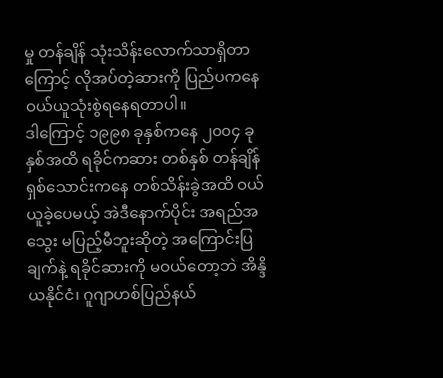မှု တန်ချိန် သုံးသိန်းလောက်သာရှိတာကြောင့် လိုအပ်တဲ့ဆားကို ပြည်ပကနေ ဝယ်ယူသုံးစွဲရနေရတာပါ။
ဒါကြောင့် ၁၉၉၈ ခုနှစ်ကနေ ၂၀၀၄ ခုနှစ်အထိ ရခိုင်ကဆား တစ်နှစ် တန်ချိန် ရှစ်သောင်းကနေ တစ်သိန်းခွဲအထိ ဝယ်ယူခဲ့ပေမယ့် အဲဒီနောက်ပိုင်း အရည်အသွေး မပြည့်မီဘူးဆိုတဲ့ အကြောင်းပြချက်နဲ့ ရခိုင်ဆားကို မဝယ်တော့ဘဲ အိန္ဒိယနိုင်ငံ၊ ဂူဂျာဟစ်ပြည်နယ်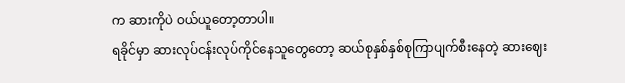က ဆားကိုပဲ ဝယ်ယူတော့တာပါ။
ရခိုင်မှာ ဆားလုပ်ငန်းလုပ်ကိုင်နေသူတွေတော့ ဆယ်စုနှစ်နှစ်စုကြာပျက်စီးနေတဲ့ ဆားဈေး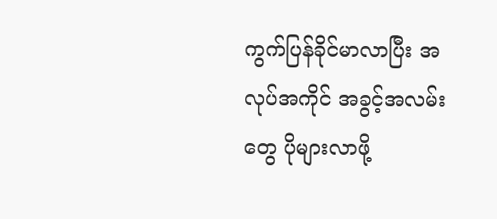ကွက်ပြန်ခိုင်မာလာပြီး အလုပ်အကိုင် အခွင့်အလမ်းတွေ ပိုများလာဖို့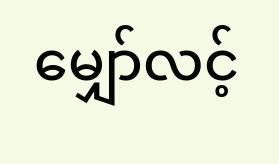မျှော်လင့်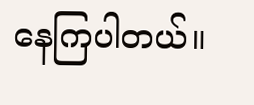နေကြပါတယ်။